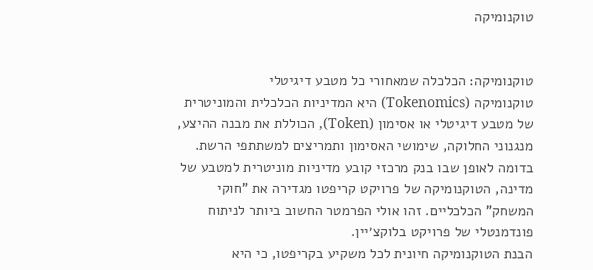טוקנומיקה


טוקנומיקה: הכלכלה שמאחורי כל מטבע דיגיטלי
טוקנומיקה (Tokenomics) היא המדיניות הכלכלית והמוניטרית של מטבע דיגיטלי או אסימון (Token), הכוללת את מבנה ההיצע, מנגנוני החלוקה, שימושי האסימון ותמריצים למשתתפי הרשת. בדומה לאופן שבו בנק מרכזי קובע מדיניות מוניטרית למטבע של מדינה, הטוקנומיקה של פרויקט קריפטו מגדירה את "חוקי המשחק" הכלכליים. זהו אולי הפרמטר החשוב ביותר לניתוח פונדמנטלי של פרויקט בלוקצ׳יין.
הבנת הטוקנומיקה חיונית לכל משקיע בקריפטו, כי היא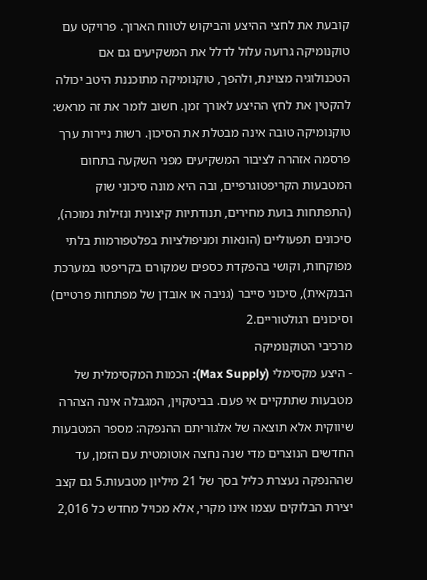קובעת את לחצי ההיצע והביקוש לטווח הארוך. פרויקט עם טוקנומיקה גרועה עלול לדלל את המשקיעים גם אם הטכנולוגיה מצוינת, ולהפך, טוקנומיקה מתוכננת היטב יכולה להקטין את לחץ ההיצע לאורך זמן. חשוב לומר את זה מראש: טוקנומיקה טובה אינה מבטלת את הסיכון. רשות ניירות ערך פרסמה אזהרה לציבור המשקיעים מפני השקעה בתחום המטבעות הקריפטוגרפיים, ובה היא מונה סיכוני שוק (התפתחות בועת מחירים, תנודתיות קיצונית ונזילות נמוכה), סיכונים תפעוליים (הונאות ומניפולציות בפלטפורמות בלתי מפוקחות, וקושי בהפקדת כספים שמקורם בקריפטו במערכת הבנקאית), סיכוני סייבר (גניבה או אובדן של מפתחות פרטיים) וסיכונים רגולטוריים.2
מרכיבי הטוקנומיקה
- היצע מקסימלי (Max Supply): הכמות המקסימלית של מטבעות שתתקיים אי פעם. בביטקוין, המגבלה אינה הצהרה שיווקית אלא תוצאה של אלגוריתם ההנפקה: מספר המטבעות החדשים הנוצרים מדי שנה נחצה אוטומטית עם הזמן, עד שההנפקה נעצרת כליל בסך של 21 מיליון מטבעות.5 גם קצב יצירת הבלוקים עצמו אינו מקרי, אלא מכויל מחדש כל 2,016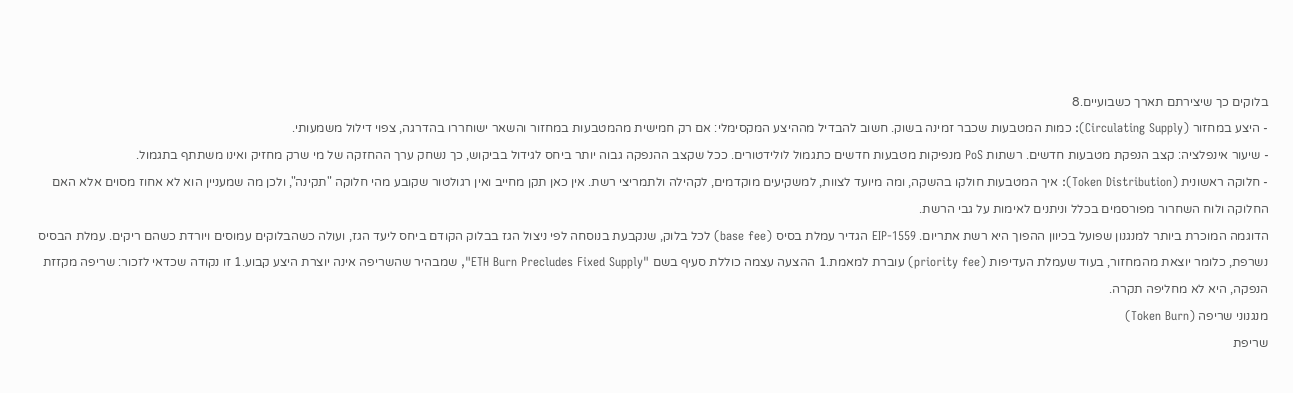בלוקים כך שיצירתם תארך כשבועיים.8
- היצע במחזור (Circulating Supply): כמות המטבעות שכבר זמינה בשוק. חשוב להבדיל מההיצע המקסימלי: אם רק חמישית מהמטבעות במחזור והשאר ישוחררו בהדרגה, צפוי דילול משמעותי.
- שיעור אינפלציה: קצב הנפקת מטבעות חדשים. רשתות PoS מנפיקות מטבעות חדשים כתגמול לולידטורים. ככל שקצב ההנפקה גבוה יותר ביחס לגידול בביקוש, כך נשחק ערך ההחזקה של מי שרק מחזיק ואינו משתתף בתגמול.
- חלוקה ראשונית (Token Distribution): איך המטבעות חולקו בהשקה, ומה מיועד לצוות, למשקיעים מוקדמים, לקהילה ולתמריצי רשת. אין כאן תקן מחייב ואין רגולטור שקובע מהי חלוקה "תקינה", ולכן מה שמעניין הוא לא אחוז מסוים אלא האם החלוקה ולוח השחרור מפורסמים בכלל וניתנים לאימות על גבי הרשת.
הדוגמה המוכרת ביותר למנגנון שפועל בכיוון ההפוך היא רשת אתריום. EIP-1559 הגדיר עמלת בסיס (base fee) לכל בלוק, שנקבעת בנוסחה לפי ניצול הגז בבלוק הקודם ביחס ליעד הגז, ועולה כשהבלוקים עמוסים ויורדת כשהם ריקים. עמלת הבסיס נשרפת, כלומר יוצאת מהמחזור, בעוד שעמלת העדיפות (priority fee) עוברת למאמת.1 ההצעה עצמה כוללת סעיף בשם "ETH Burn Precludes Fixed Supply", שמבהיר שהשריפה אינה יוצרת היצע קבוע.1 זו נקודה שכדאי לזכור: שריפה מקזזת הנפקה, היא לא מחליפה תקרה.
מנגנוני שריפה (Token Burn)
שריפת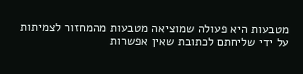מטבעות היא פעולה שמוציאה מטבעות מהמחזור לצמיתות על ידי שליחתם לכתובת שאין אפשרות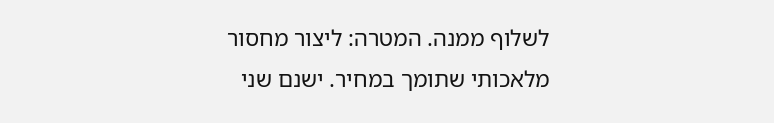לשלוף ממנה. המטרה: ליצור מחסור מלאכותי שתומך במחיר. ישנם שני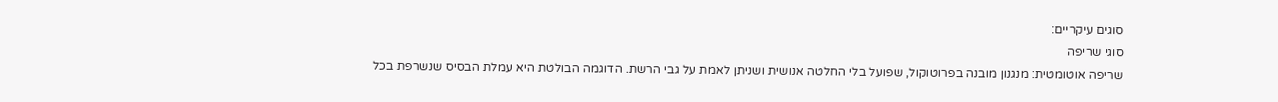סוגים עיקריים:
סוגי שריפה
שריפה אוטומטית: מנגנון מובנה בפרוטוקול, שפועל בלי החלטה אנושית ושניתן לאמת על גבי הרשת. הדוגמה הבולטת היא עמלת הבסיס שנשרפת בכל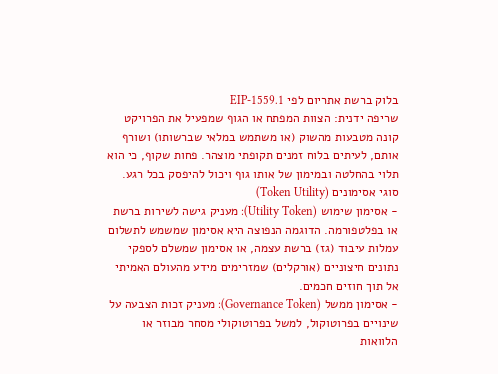בלוק ברשת אתריום לפי EIP-1559.1
שריפה ידנית: הצוות המפתח או הגוף שמפעיל את הפרויקט קונה מטבעות מהשוק (או משתמש במלאי שברשותו) ושורף אותם, לעיתים בלוח זמנים תקופתי מוצהר. פחות שקוף, כי הוא תלוי בהחלטה ובמימון של אותו גוף ויכול להיפסק בכל רגע.
סוגי אסימונים (Token Utility)
- אסימון שימוש (Utility Token): מעניק גישה לשירות ברשת או בפלטפורמה. הדוגמה הנפוצה היא אסימון שמשמש לתשלום עמלות עיבוד (גז) ברשת עצמה, או אסימון שמשלם לספקי נתונים חיצוניים (אורקלים) שמזרימים מידע מהעולם האמיתי אל תוך חוזים חכמים.
- אסימון ממשל (Governance Token): מעניק זכות הצבעה על שינויים בפרוטוקול, למשל בפרוטוקולי מסחר מבוזר או הלוואות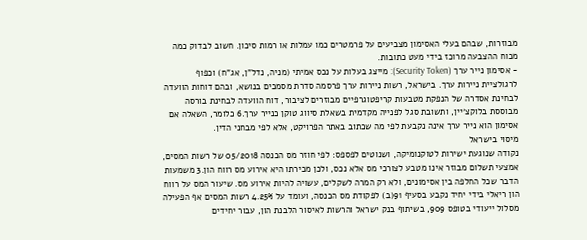מבוזרות, שבהם בעלי האסימון מצביעים על פרמטרים כמו עמלות או רמות סיכון. חשוב לבדוק כמה מכוח ההצבעה מרוכז בידי מעט כתובות.
- אסימון נייר ערך (Security Token): מייצג בעלות על נכס אמיתי (מניה, נדל"ן, אג"ח) וכפוף לרגולציית ניירות ערך. בישראל, רשות ניירות ערך פרסמה סדרת מסמכים בנושא, ובהם דוחות הוועדה לבחינת אסדרה של הנפקת מטבעות קריפטוגרפיים מבוזרים לציבור, דוח הוועדה לבחינת בורסה מבוססת בלוקצ׳יין, ותשובת סגל לפנייה מקדמית בשאלת סיווג טוקן כנייר ערך.6 כלומר, השאלה אם אסימון הוא נייר ערך אינה נקבעת לפי מה שכתוב באתר הפרויקט, אלא לפי מבחני הדין.
מיסוי בישראל
נקודה שנוגעת ישירות לטוקנומיקה, ושנוטים לפספס: לפי חוזר מס הכנסה 05/2018 של רשות המסים, אמצעי תשלום מבוזר אינו מטבע לצורכי מס אלא נכס, ולכן מכירתו היא אירוע מס רווח הון.3 משמעות הדבר שכל החלפה בין אסימונים, ולא רק המרה לשקלים, עשויה להיות אירוע מס. שיעור המס על רווח הון ריאלי בידי יחיד נקבע בסעיף 91(ב) לפקודת מס הכנסה, ועומד על 25%.4 רשות המסים אף הפעילה מסלול ייעודי בטופס 909, בשיתוף בנק ישראל והרשות לאיסור הלבנת הון, עבור יחידים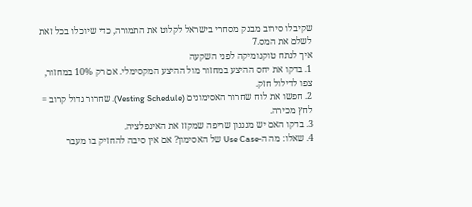שקיבלו סירוב מבנק מסחרי בישראל לקלוט את התמורה, כדי שיוכלו בכל זאת לשלם את המס.7
איך לנתח טוקנומיקה לפני השקעה
1. בדקו את יחס ההיצע במחזור מול ההיצע המקסימלי. אם רק 10% במחזור, צפו לדילול חזק.
2. חפשו את לוח שחרור האסימונים (Vesting Schedule). שחרור גדול קרוב = לחץ מכירה.
3. בדקו האם יש מנגנון שריפה שמקזז את האינפלציה.
4. שאלו: מה ה-Use Case של האסימון? אם אין סיבה להחזיק בו מעבר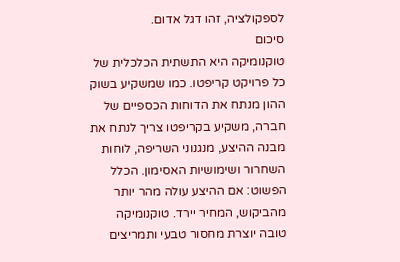לספקולציה, זהו דגל אדום.
סיכום
טוקנומיקה היא התשתית הכלכלית של כל פרויקט קריפטו. כמו שמשקיע בשוק ההון מנתח את הדוחות הכספיים של חברה, משקיע בקריפטו צריך לנתח את מבנה ההיצע, מנגנוני השריפה, לוחות השחרור ושימושיות האסימון. הכלל הפשוט: אם ההיצע עולה מהר יותר מהביקוש, המחיר יירד. טוקנומיקה טובה יוצרת מחסור טבעי ותמריצים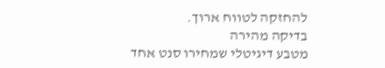להחזקה לטווח ארוך.
בדיקה מהירה
מטבע דיגיטלי שמחירו סנט אחד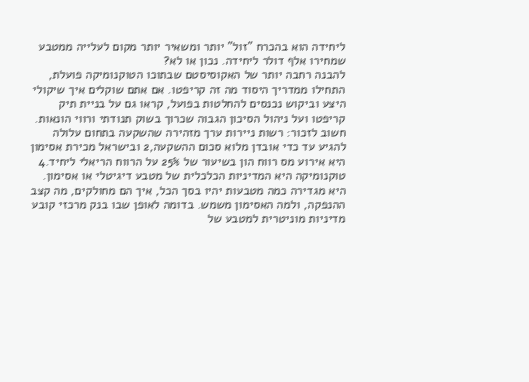ליחידה הוא בהכרח "זול" יותר ומשאיר יותר מקום לעלייה ממטבע שמחירו אלף דולר ליחידה. נכון או לא?
להבנה רחבה יותר של האקוסיסטם שבתוכו הטוקנומיקה פועלת, התחילו ממדריך היסוד מה זה קריפטו. אם אתם שוקלים איך שיקולי היצע וביקוש נכנסים להחלטות בפועל, קראו גם על בניית תיק קריפטו ועל ניהול הסיכון הגבוה שכרוך בשוק תנודתי ורווי הונאות. חשוב לזכור: רשות ניירות ערך מזהירה שהשקעה בתחום עלולה להגיע עד כדי אובדן מלוא סכום ההשקעה,2 ובישראל מכירת אסימון היא אירוע מס רווח הון בשיעור של 25% על הרווח הריאלי ליחיד.4
טוקנומיקה היא המדיניות הכלכלית של מטבע דיגיטלי או אסימון. היא מגדירה כמה מטבעות יהיו בסך הכל, איך הם מחולקים, מה קצב ההנפקה, ולמה האסימון משמש. בדומה לאופן שבו בנק מרכזי קובע מדיניות מוניטרית למטבע של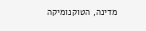מדינה, הטוקנומיקה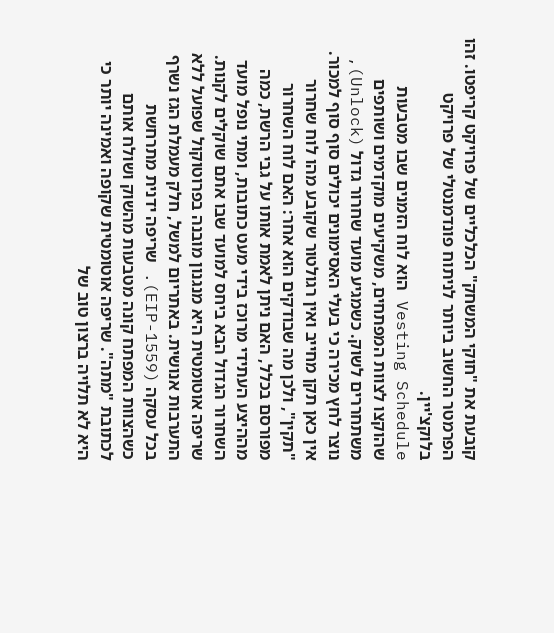קובעת את "חוקי המשחק" הכלכליים של פרויקט קריפטו. זהו הפרמטר החשוב ביותר לניתוח פונדמנטלי של פרויקט בלוקצ'יין.
Vesting Schedule הוא לוח הזמנים שבו מטבעות שהוקצו לצוות המפתחים, משקיעים מוקדמים ושותפים משתחררים לשוק. כשמגיע מועד שחרור גדול (Unlock), נוצר לחץ מכירה כי בעלי האסימונים יכולים סוף סוף למכור. אין כאן תקן מחייב ואין רגולטור שקובע מהו לוח שחרור "תקין", ולכן מה שבודקים הוא אחר: האם לוח השחרור מפורסם בכלל, האם ניתן לאמת אותו על גבי הרשת, כמה מההיצע העתידי מרוכז בידי מעט כתובות, ומתי נופל מועד השחרור הגדול הבא ביחס למועד שבו אתם שוקלים לקנות.
שריפה אוטומטית היא מנגנון מובנה בפרוטוקול שפועל ללא התערבות אנושית. באתריום למשל, חלק מעמלת הגז נשרף בכל עסקה (EIP-1559). שריפה ידנית מתרחשת כשהצוות המפתח קונה מטבעות מהשוק ושולח אותם לכתובת "מתה". שריפה אוטומטית שקופה ואמינה יותר כי היא לא תלויה ברצון טוב של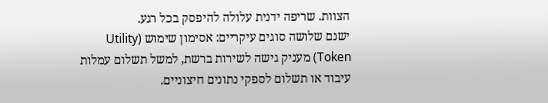הצוות. שריפה ידנית עלולה להיפסק בכל רגע.
ישנם שלושה סוגים עיקריים: אסימון שימוש (Utility Token) מעניק גישה לשירות ברשת, למשל תשלום עמלות עיבוד או תשלום לספקי נתונים חיצוניים.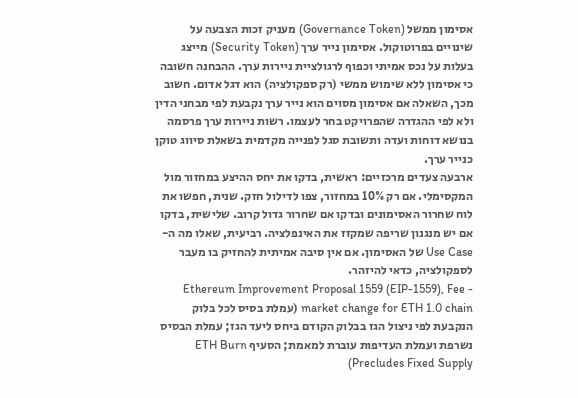אסימון ממשל (Governance Token) מעניק זכות הצבעה על שינויים בפרוטוקול. אסימון נייר ערך (Security Token) מייצג בעלות על נכס אמיתי וכפוף לרגולציית ניירות ערך. ההבחנה חשובה כי אסימון ללא שימוש ממשי (רק ספקולציה) הוא דגל אדום. חשוב מכך, השאלה אם אסימון מסוים הוא נייר ערך נקבעת לפי מבחני הדין ולא לפי ההגדרה שהפרויקט בחר לעצמו. רשות ניירות ערך פרסמה בנושא דוחות ועדה ותשובת סגל לפנייה מקדמית בשאלת סיווג טוקן כנייר ערך.
ארבעה צעדים מרכזיים: ראשית, בדקו את יחס ההיצע במחזור מול המקסימלי. אם רק 10% במחזור, צפו לדילול חזק. שנית, חפשו את לוח שחרור האסימונים ובדקו אם שחרור גדול קרוב. שלישית, בדקו אם יש מנגנון שריפה שמקזז את האינפלציה. רביעית, שאלו מה ה-Use Case של האסימון. אם אין סיבה אמיתית להחזיק בו מעבר לספקולציה, כדאי להיזהר.
- Ethereum Improvement Proposal 1559 (EIP-1559), Fee market change for ETH 1.0 chain (עמלת בסיס לכל בלוק הנקבעת לפי ניצול הגז בבלוק הקודם ביחס ליעד הגז; עמלת הבסיס נשרפת ועמלת העדיפות עוברת למאמת; הסעיף ETH Burn Precludes Fixed Supply)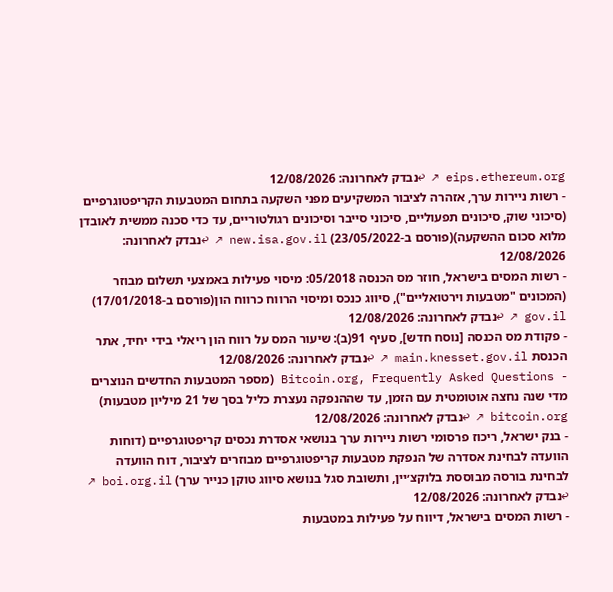eips.ethereum.org ↗ ↩נבדק לאחרונה: 12/08/2026
- רשות ניירות ערך, אזהרה לציבור המשקיעים מפני השקעה בתחום המטבעות הקריפטוגרפיים (סיכוני שוק, סיכונים תפעוליים, סיכוני סייבר וסיכונים רגולטוריים, עד כדי סכנה ממשית לאובדן מלוא סכום ההשקעה)(פורסם ב-23/05/2022) new.isa.gov.il ↗ ↩נבדק לאחרונה: 12/08/2026
- רשות המסים בישראל, חוזר מס הכנסה 05/2018: מיסוי פעילות באמצעי תשלום מבוזר (המכונים "מטבעות וירטואליים"), סיווג כנכס ומיסוי הרווח כרווח הון(פורסם ב-17/01/2018) gov.il ↗ ↩נבדק לאחרונה: 12/08/2026
- פקודת מס הכנסה [נוסח חדש], סעיף 91(ב): שיעור המס על רווח הון ריאלי בידי יחיד, אתר הכנסת main.knesset.gov.il ↗ ↩נבדק לאחרונה: 12/08/2026
- Bitcoin.org, Frequently Asked Questions (מספר המטבעות החדשים הנוצרים מדי שנה נחצה אוטומטית עם הזמן, עד שההנפקה נעצרת כליל בסך של 21 מיליון מטבעות) bitcoin.org ↗ ↩נבדק לאחרונה: 12/08/2026
- בנק ישראל, ריכוז פרסומי רשות ניירות ערך בנושאי אסדרת נכסים קריפטוגרפיים (דוחות הוועדה לבחינת אסדרה של הנפקת מטבעות קריפטוגרפיים מבוזרים לציבור, דוח הוועדה לבחינת בורסה מבוססת בלוקצ׳יין, ותשובת סגל בנושא סיווג טוקן כנייר ערך) boi.org.il ↗ ↩נבדק לאחרונה: 12/08/2026
- רשות המסים בישראל, דיווח על פעילות במטבעות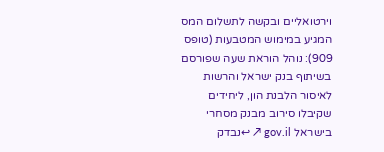וירטואליים ובקשה לתשלום המס המגיע במימוש המטבעות (טופס 909): נוהל הוראת שעה שפורסם בשיתוף בנק ישראל והרשות לאיסור הלבנת הון, ליחידים שקיבלו סירוב מבנק מסחרי בישראל gov.il ↗ ↩נבדק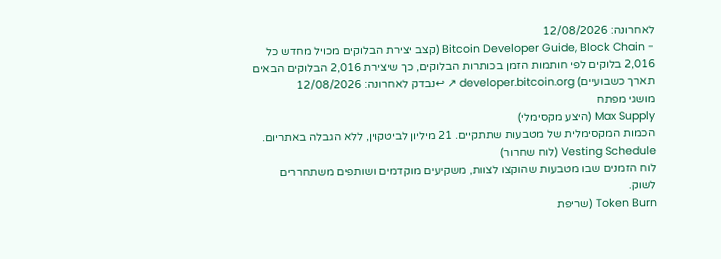לאחרונה: 12/08/2026
- Bitcoin Developer Guide, Block Chain (קצב יצירת הבלוקים מכויל מחדש כל 2,016 בלוקים לפי חותמות הזמן בכותרות הבלוקים, כך שיצירת 2,016 הבלוקים הבאים תארך כשבועיים) developer.bitcoin.org ↗ ↩נבדק לאחרונה: 12/08/2026
מושגי מפתח
Max Supply (היצע מקסימלי)
הכמות המקסימלית של מטבעות שתתקיים. 21 מיליון לביטקוין, ללא הגבלה באתריום.
Vesting Schedule (לוח שחרור)
לוח הזמנים שבו מטבעות שהוקצו לצוות, משקיעים מוקדמים ושותפים משתחררים לשוק.
Token Burn (שריפת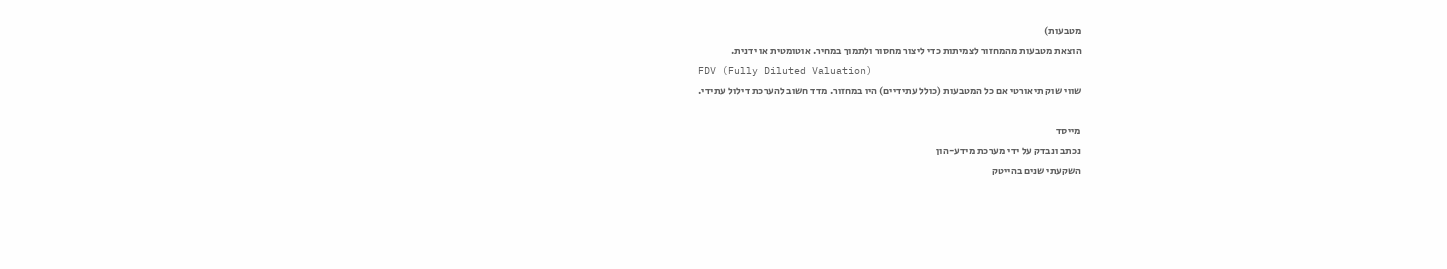מטבעות)
הוצאת מטבעות מהמחזור לצמיתות כדי ליצור מחסור ולתמוך במחיר. אוטומטית או ידנית.
FDV (Fully Diluted Valuation)
שווי שוק תיאורטי אם כל המטבעות (כולל עתידיים) היו במחזור. מדד חשוב להערכת דילול עתידי.

מייסד
נכתב ונבדק על ידי מערכת מידע-הון
השקעתי שנים בהייטק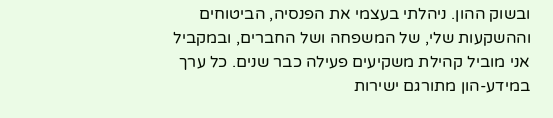ובשוק ההון. ניהלתי בעצמי את הפנסיה, הביטוחים וההשקעות שלי, של המשפחה ושל החברים, ובמקביל אני מוביל קהילת משקיעים פעילה כבר שנים. כל ערך במידע-הון מתורגם ישירות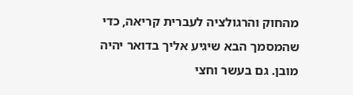מהחוק והרגולציה לעברית קריאה, כדי שהמסמך הבא שיגיע אליך בדואר יהיה מובן. גם בעשר וחצי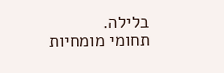בלילה.
תחומי מומחיות